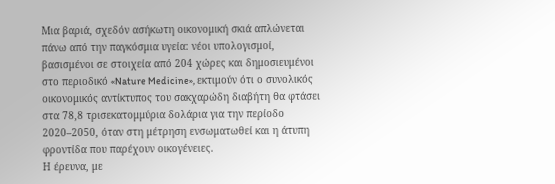Μια βαριά, σχεδόν ασήκωτη οικονομική σκιά απλώνεται πάνω από την παγκόσμια υγεία: νέοι υπολογισμοί, βασισμένοι σε στοιχεία από 204 χώρες και δημοσιευμένοι στο περιοδικό «Nature Medicine», εκτιμούν ότι ο συνολικός οικονομικός αντίκτυπος του σακχαρώδη διαβήτη θα φτάσει στα 78,8 τρισεκατομμύρια δολάρια για την περίοδο 2020–2050, όταν στη μέτρηση ενσωματωθεί και η άτυπη φροντίδα που παρέχουν οικογένειες.
Η έρευνα, με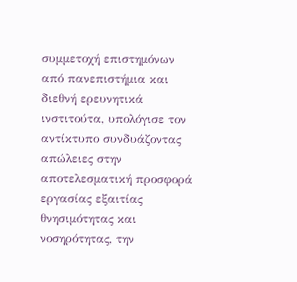συμμετοχή επιστημόνων από πανεπιστήμια και διεθνή ερευνητικά ινστιτούτα, υπολόγισε τον αντίκτυπο συνδυάζοντας απώλειες στην αποτελεσματική προσφορά εργασίας εξαιτίας θνησιμότητας και νοσηρότητας, την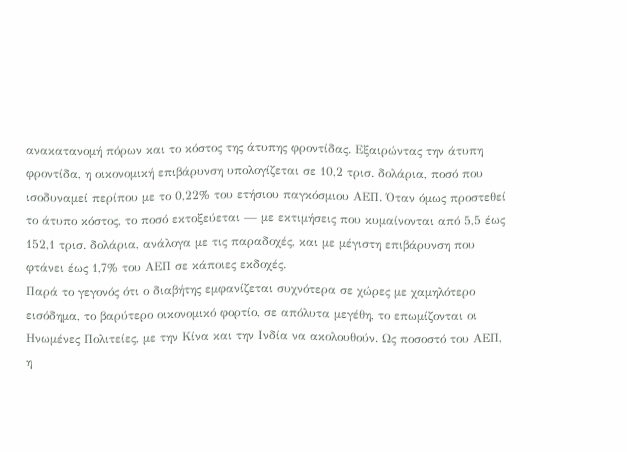ανακατανομή πόρων και το κόστος της άτυπης φροντίδας. Εξαιρώντας την άτυπη φροντίδα, η οικονομική επιβάρυνση υπολογίζεται σε 10,2 τρισ. δολάρια, ποσό που ισοδυναμεί περίπου με το 0,22% του ετήσιου παγκόσμιου ΑΕΠ. Όταν όμως προστεθεί το άτυπο κόστος, το ποσό εκτοξεύεται — με εκτιμήσεις που κυμαίνονται από 5,5 έως 152,1 τρισ. δολάρια, ανάλογα με τις παραδοχές, και με μέγιστη επιβάρυνση που φτάνει έως 1,7% του ΑΕΠ σε κάποιες εκδοχές.
Παρά το γεγονός ότι ο διαβήτης εμφανίζεται συχνότερα σε χώρες με χαμηλότερο εισόδημα, το βαρύτερο οικονομικό φορτίο, σε απόλυτα μεγέθη, το επωμίζονται οι Ηνωμένες Πολιτείες, με την Κίνα και την Ινδία να ακολουθούν. Ως ποσοστό του ΑΕΠ, η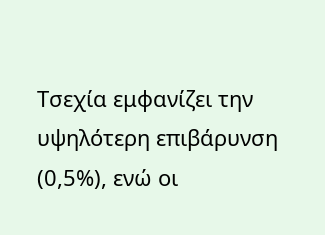Τσεχία εμφανίζει την υψηλότερη επιβάρυνση (0,5%), ενώ οι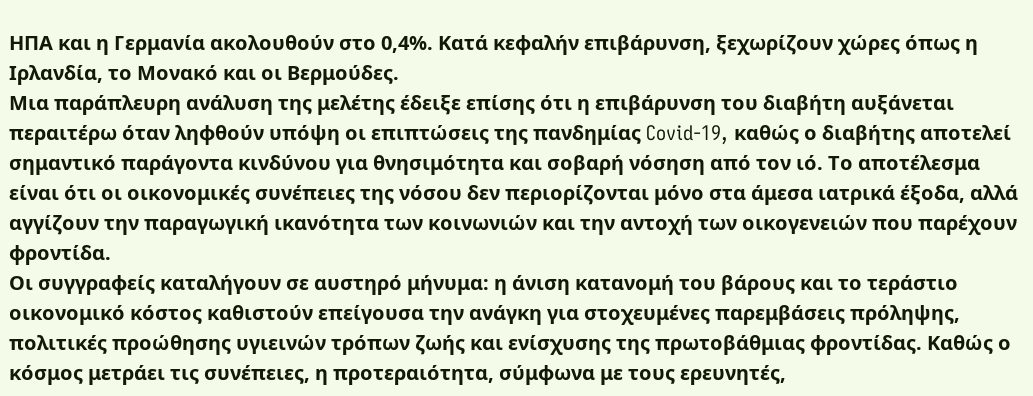ΗΠΑ και η Γερμανία ακολουθούν στο 0,4%. Κατά κεφαλήν επιβάρυνση, ξεχωρίζουν χώρες όπως η Ιρλανδία, το Μονακό και οι Βερμούδες.
Μια παράπλευρη ανάλυση της μελέτης έδειξε επίσης ότι η επιβάρυνση του διαβήτη αυξάνεται περαιτέρω όταν ληφθούν υπόψη οι επιπτώσεις της πανδημίας Covid-19, καθώς ο διαβήτης αποτελεί σημαντικό παράγοντα κινδύνου για θνησιμότητα και σοβαρή νόσηση από τον ιό. Το αποτέλεσμα είναι ότι οι οικονομικές συνέπειες της νόσου δεν περιορίζονται μόνο στα άμεσα ιατρικά έξοδα, αλλά αγγίζουν την παραγωγική ικανότητα των κοινωνιών και την αντοχή των οικογενειών που παρέχουν φροντίδα.
Οι συγγραφείς καταλήγουν σε αυστηρό μήνυμα: η άνιση κατανομή του βάρους και το τεράστιο οικονομικό κόστος καθιστούν επείγουσα την ανάγκη για στοχευμένες παρεμβάσεις πρόληψης, πολιτικές προώθησης υγιεινών τρόπων ζωής και ενίσχυσης της πρωτοβάθμιας φροντίδας. Καθώς ο κόσμος μετράει τις συνέπειες, η προτεραιότητα, σύμφωνα με τους ερευνητές,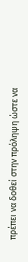πρέπει να δοθεί στην πρόληψη ώστε να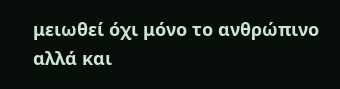μειωθεί όχι μόνο το ανθρώπινο αλλά και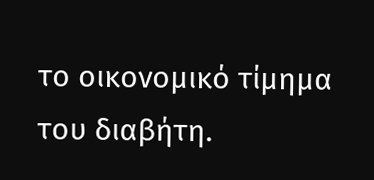το οικονομικό τίμημα του διαβήτη.